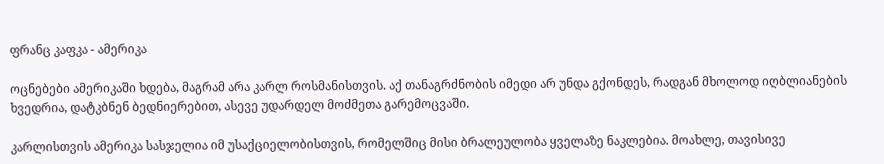ფრანც კაფკა - ამერიკა

ოცნებები ამერიკაში ხდება, მაგრამ არა კარლ როსმანისთვის. აქ თანაგრძნობის იმედი არ უნდა გქონდეს, რადგან მხოლოდ იღბლიანების ხვედრია, დატკბნენ ბედნიერებით, ასევე უდარდელ მოძმეთა გარემოცვაში.

კარლისთვის ამერიკა სასჯელია იმ უსაქციელობისთვის, რომელშიც მისი ბრალეულობა ყველაზე ნაკლებია. მოახლე, თავისივე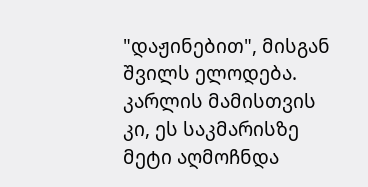"დაჟინებით", მისგან შვილს ელოდება. კარლის მამისთვის კი, ეს საკმარისზე მეტი აღმოჩნდა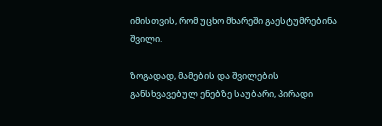იმისთვის, რომ უცხო მხარეში გაესტუმრებინა შვილი.

ზოგადად, მამების და შვილების განსხვავებულ ენებზე საუბარი, პირადი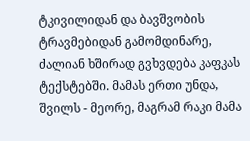ტკივილიდან და ბავშვობის ტრავმებიდან გამომდინარე, ძალიან ხშირად გვხვდება კაფკას ტექსტებში. მამას ერთი უნდა, შვილს - მეორე, მაგრამ რაკი მამა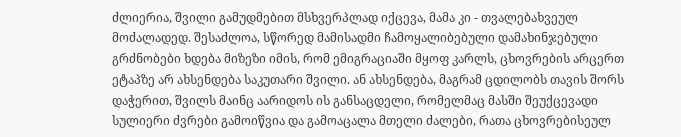ძლიერია, შვილი გამუდმებით მსხვერპლად იქცევა, მამა კი - თვალებახვეულ მოძალადედ. შესაძლოა, სწორედ მამისადმი ჩამოყალიბებული დამახინჯებული გრძნობები ხდება მიზეზი იმის, რომ ემიგრაციაში მყოფ კარლს, ცხოვრების არცერთ ეტაპზე არ ახსენდება საკუთარი შვილი. ან ახსენდება, მაგრამ ცდილობს თავის შორს დაჭერით, შვილს მაინც აარიდოს ის განსაცდელი, რომელმაც მასში შეუქცევადი სულიერი ძვრები გამოიწვია და გამოაცალა მთელი ძალები, რათა ცხოვრებისეულ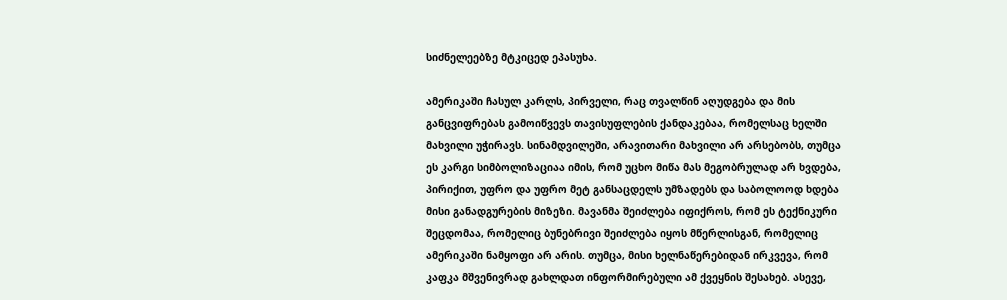სიძნელეებზე მტკიცედ ეპასუხა.

ამერიკაში ჩასულ კარლს, პირველი, რაც თვალწინ აღუდგება და მის განცვიფრებას გამოიწვევს თავისუფლების ქანდაკებაა, რომელსაც ხელში მახვილი უჭირავს. სინამდვილეში, არავითარი მახვილი არ არსებობს, თუმცა ეს კარგი სიმბოლიზაციაა იმის, რომ უცხო მიწა მას მეგობრულად არ ხვდება, პირიქით, უფრო და უფრო მეტ განსაცდელს უმზადებს და საბოლოოდ ხდება მისი განადგურების მიზეზი. მავანმა შეიძლება იფიქროს, რომ ეს ტექნიკური შეცდომაა, რომელიც ბუნებრივი შეიძლება იყოს მწერლისგან, რომელიც ამერიკაში ნამყოფი არ არის. თუმცა, მისი ხელნაწერებიდან ირკვევა, რომ კაფკა მშვენივრად გახლდათ ინფორმირებული ამ ქვეყნის შესახებ. ასევე,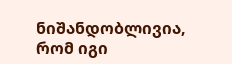ნიშანდობლივია, რომ იგი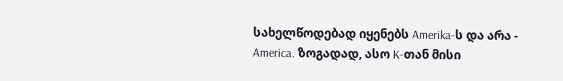სახელწოდებად იყენებს Amerika-ს და არა - America. ზოგადად, ასო K-თან მისი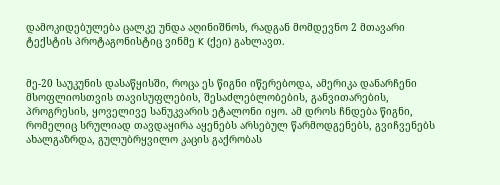დამოკიდებულება ცალკე უნდა აღინიშნოს, რადგან მომდევნო 2 მთავარი ტექსტის პროტაგონისტიც ვინმე K (ქეი) გახლავთ.


მე-20 საუკუნის დასაწყისში, როცა ეს წიგნი იწერებოდა, ამერიკა დანარჩენი მსოფლიოსთვის თავისუფლების, შესაძლებლობების, განვითარების, პროგრესის, ყოველივე სანუკვარის ეტალონი იყო. ამ დროს ჩნდება წიგნი, რომელიც სრულიად თავდაყირა აყენებს არსებულ წარმოდგენებს, გვიჩვენებს ახალგაზრდა, გულუბრყვილო კაცის გაქრობას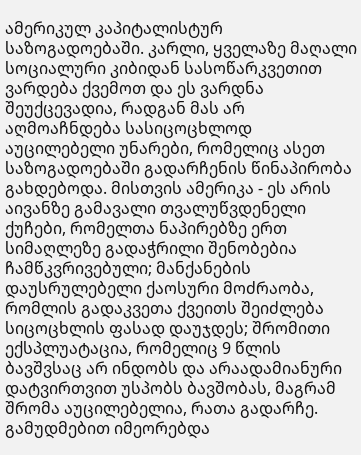ამერიკულ კაპიტალისტურ საზოგადოებაში. კარლი, ყველაზე მაღალი სოციალური კიბიდან სასოწარკვეთით ვარდება ქვემოთ და ეს ვარდნა შეუქცევადია, რადგან მას არ აღმოაჩნდება სასიცოცხლოდ აუცილებელი უნარები, რომელიც ასეთ საზოგადოებაში გადარჩენის წინაპირობა გახდებოდა. მისთვის ამერიკა - ეს არის აივანზე გამავალი თვალუწვდენელი ქუჩები, რომელთა ნაპირებზე ერთ სიმაღლეზე გადაჭრილი შენობებია ჩამწკვრივებული; მანქანების დაუსრულებელი ქაოსური მოძრაობა, რომლის გადაკვეთა ქვეითს შეიძლება სიცოცხლის ფასად დაუჯდეს; შრომითი ექსპლუატაცია, რომელიც 9 წლის ბავშვსაც არ ინდობს და არაადამიანური დატვირთვით უსპობს ბავშობას, მაგრამ შრომა აუცილებელია, რათა გადარჩე. გამუდმებით იმეორებდა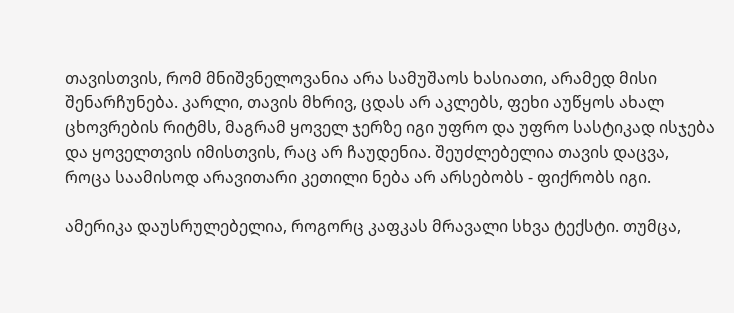თავისთვის, რომ მნიშვნელოვანია არა სამუშაოს ხასიათი, არამედ მისი შენარჩუნება. კარლი, თავის მხრივ, ცდას არ აკლებს, ფეხი აუწყოს ახალ ცხოვრების რიტმს, მაგრამ ყოველ ჯერზე იგი უფრო და უფრო სასტიკად ისჯება და ყოველთვის იმისთვის, რაც არ ჩაუდენია. შეუძლებელია თავის დაცვა, როცა საამისოდ არავითარი კეთილი ნება არ არსებობს - ფიქრობს იგი.

ამერიკა დაუსრულებელია, როგორც კაფკას მრავალი სხვა ტექსტი. თუმცა,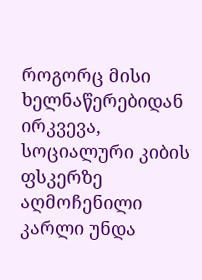როგორც მისი ხელნაწერებიდან ირკვევა, სოციალური კიბის ფსკერზე აღმოჩენილი კარლი უნდა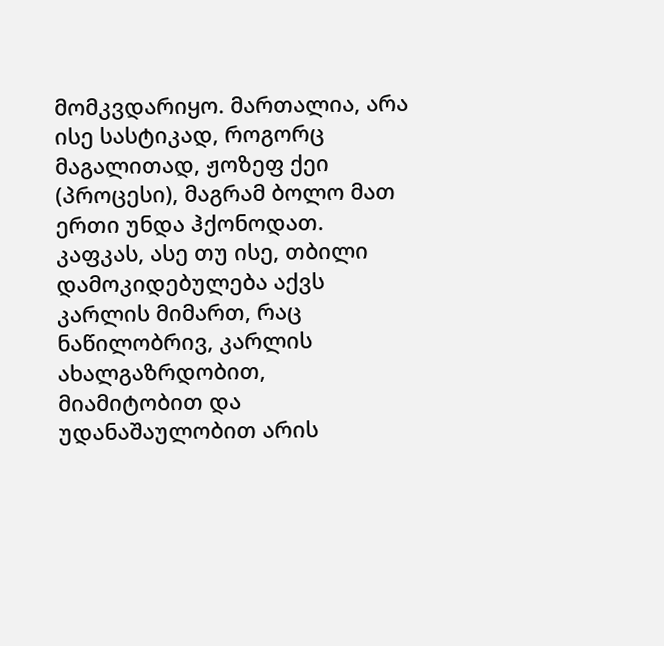მომკვდარიყო. მართალია, არა ისე სასტიკად, როგორც მაგალითად, ჟოზეფ ქეი (პროცესი), მაგრამ ბოლო მათ ერთი უნდა ჰქონოდათ. კაფკას, ასე თუ ისე, თბილი დამოკიდებულება აქვს კარლის მიმართ, რაც ნაწილობრივ, კარლის ახალგაზრდობით, მიამიტობით და უდანაშაულობით არის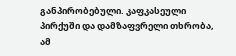განპირობებული. კაფკასეული პირქუში და დამზაფვრელი თხრობა, ამ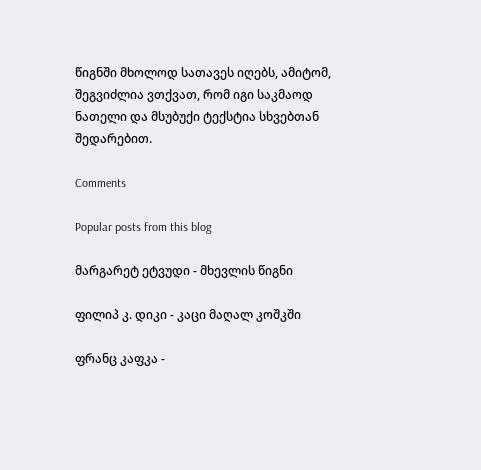წიგნში მხოლოდ სათავეს იღებს, ამიტომ, შეგვიძლია ვთქვათ, რომ იგი საკმაოდ ნათელი და მსუბუქი ტექსტია სხვებთან შედარებით.

Comments

Popular posts from this blog

მარგარეტ ეტვუდი - მხევლის წიგნი

ფილიპ კ. დიკი - კაცი მაღალ კოშკში

ფრანც კაფკა -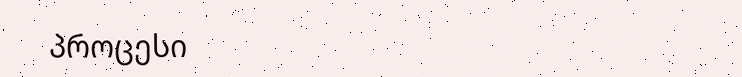პროცესი